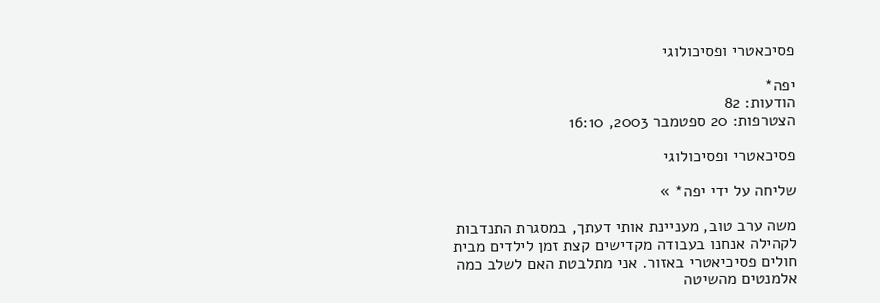פסיכאטרי ופסיכולוגי

יפה*
הודעות: 82
הצטרפות: 20 ספטמבר 2003, 16:10

פסיכאטרי ופסיכולוגי

שליחה על ידי יפה* »

משה ערב טוב, מעניינת אותי דעתך, במסגרת התנדבות לקהילה אנחנו בעבודה מקדישים קצת זמן לילדים מבית חולים פסיכיאטרי באזור. אני מתלבטת האם לשלב כמה אלמנטים מהשיטה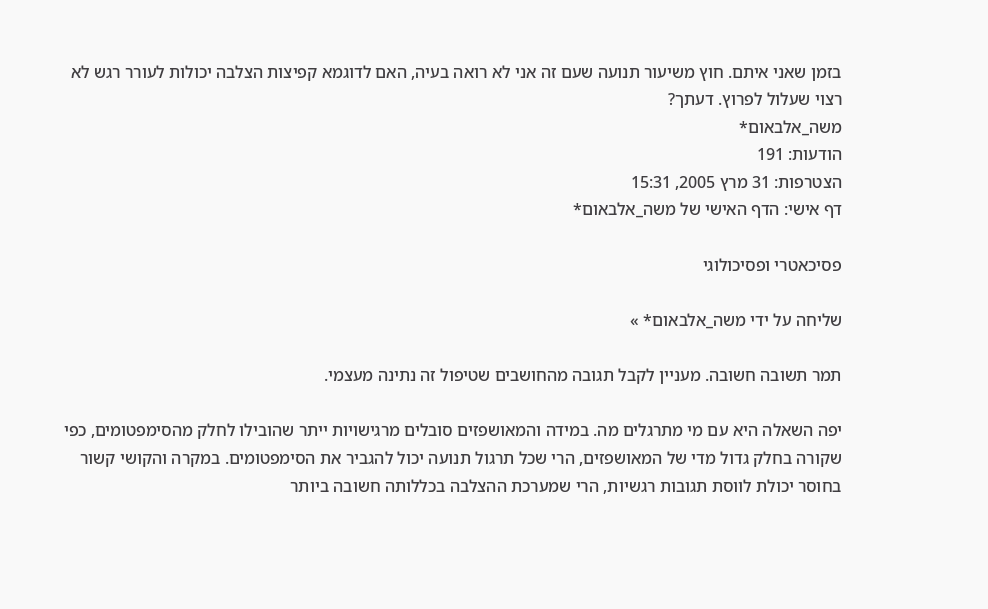בזמן שאני איתם. חוץ משיעור תנועה שעם זה אני לא רואה בעיה, האם לדוגמא קפיצות הצלבה יכולות לעורר רגש לא רצוי שעלול לפרוץ. דעתך?
משה_אלבאום*
הודעות: 191
הצטרפות: 31 מרץ 2005, 15:31
דף אישי: הדף האישי של משה_אלבאום*

פסיכאטרי ופסיכולוגי

שליחה על ידי משה_אלבאום* »

תמר תשובה חשובה. מעניין לקבל תגובה מהחושבים שטיפול זה נתינה מעצמי.

יפה השאלה היא עם מי מתרגלים מה. במידה והמאושפזים סובלים מרגישויות ייתר שהובילו לחלק מהסימפטומים, כפי שקורה בחלק גדול מדי של המאושפזים, הרי שכל תרגול תנועה יכול להגביר את הסימפטומים. במקרה והקושי קשור בחוסר יכולת לווסת תגובות רגשיות, הרי שמערכת ההצלבה בכללותה חשובה ביותר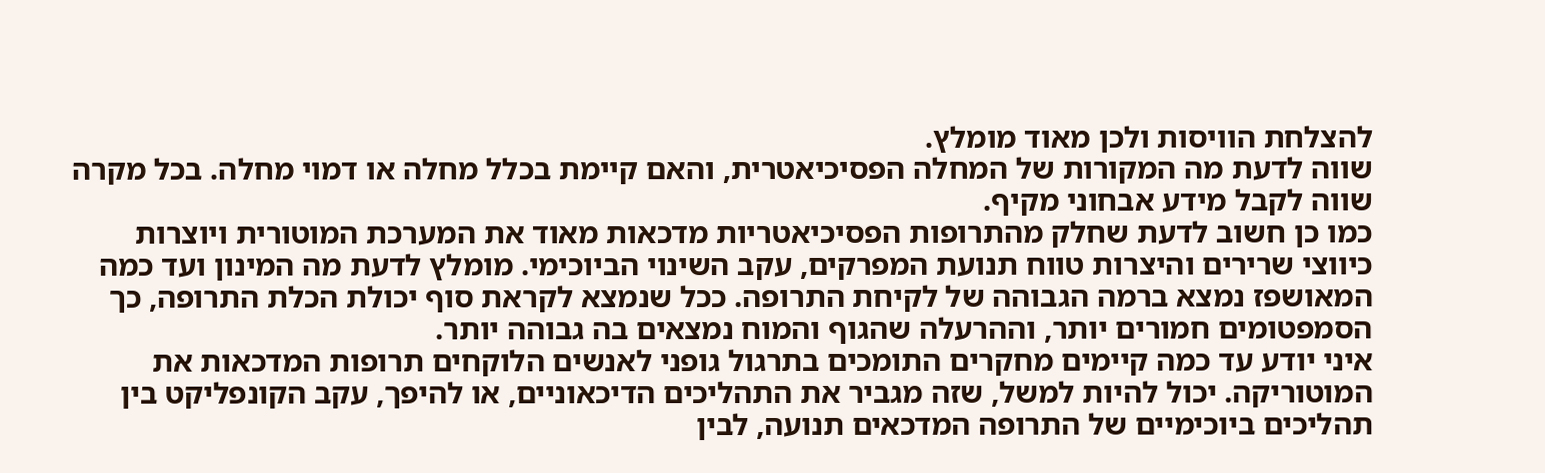להצלחת הוויסות ולכן מאוד מומלץ.
שווה לדעת מה המקורות של המחלה הפסיכיאטרית, והאם קיימת בכלל מחלה או דמוי מחלה. בכל מקרה שווה לקבל מידע אבחוני מקיף.
כמו כן חשוב לדעת שחלק מהתרופות הפסיכיאטריות מדכאות מאוד את המערכת המוטורית ויוצרות כיווצי שרירים והיצרות טווח תנועת המפרקים, עקב השינוי הביוכימי. מומלץ לדעת מה המינון ועד כמה המאושפז נמצא ברמה הגבוהה של לקיחת התרופה. ככל שנמצא לקראת סוף יכולת הכלת התרופה, כך הסמפטומים חמורים יותר, וההרעלה שהגוף והמוח נמצאים בה גבוהה יותר.
איני יודע עד כמה קיימים מחקרים התומכים בתרגול גופני לאנשים הלוקחים תרופות המדכאות את המוטוריקה. יכול להיות למשל, שזה מגביר את התהליכים הדיכאוניים, או להיפך, עקב הקונפליקט בין תהליכים ביוכימיים של התרופה המדכאים תנועה, לבין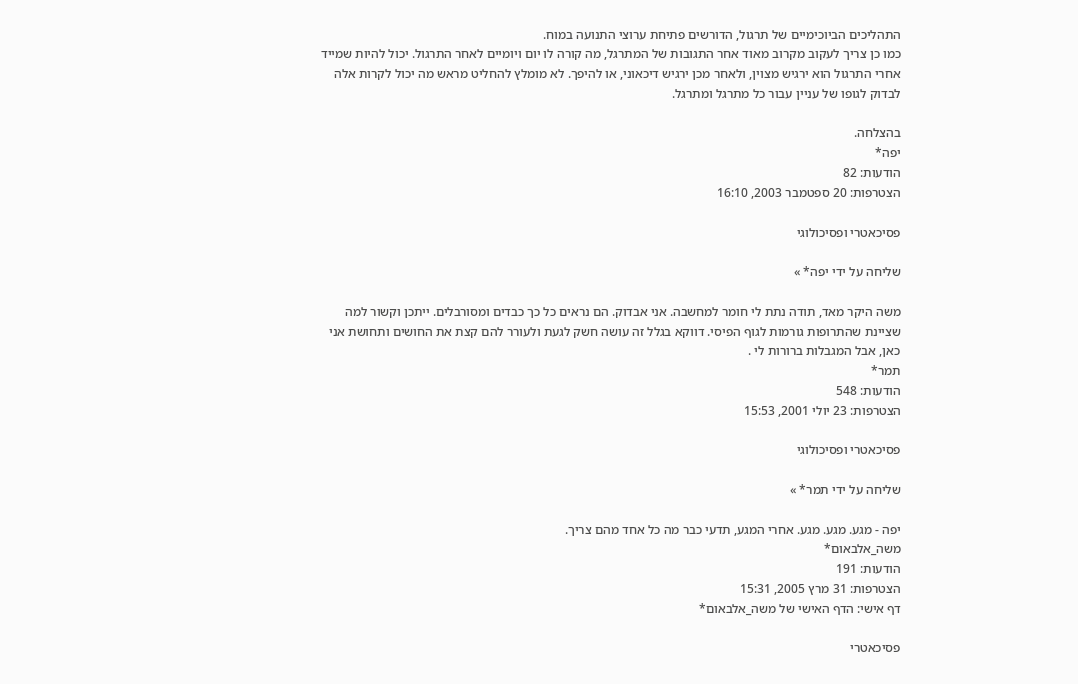התהליכים הביוכימיים של תרגול, הדורשים פתיחת ערוצי התנועה במוח.
כמו כן צריך לעקוב מקרוב מאוד אחר התגובות של המתרגל, מה קורה לו יום ויומיים לאחר התרגול. יכול להיות שמייד אחרי התרגול הוא ירגיש מצוין, ולאחר מכן ירגיש דיכאוני, או להיפך. לא מומלץ להחליט מראש מה יכול לקרות אלה לבדוק לגופו של עניין עבור כל מתרגל ומתרגל.

בהצלחה.
יפה*
הודעות: 82
הצטרפות: 20 ספטמבר 2003, 16:10

פסיכאטרי ופסיכולוגי

שליחה על ידי יפה* »

משה היקר מאד, תודה נתת לי חומר למחשבה. אני אבדוק. הם נראים כל כך כבדים ומסורבלים. ייתכן וקשור למה שציינת שהתרופות גורמות לגוף הפיסי. דווקא בגלל זה עושה חשק לגעת ולעורר להם קצת את החושים ותחושת אני כאן, אבל המגבלות ברורות לי .
תמר*
הודעות: 548
הצטרפות: 23 יולי 2001, 15:53

פסיכאטרי ופסיכולוגי

שליחה על ידי תמר* »

יפה - מגע. מגע. מגע. אחרי המגע, תדעי כבר מה כל אחד מהם צריך.
משה_אלבאום*
הודעות: 191
הצטרפות: 31 מרץ 2005, 15:31
דף אישי: הדף האישי של משה_אלבאום*

פסיכאטרי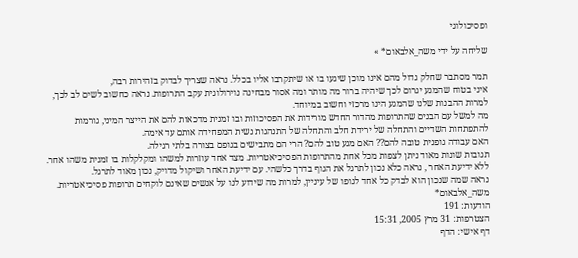ופסיכולוגי

שליחה על ידי משה_אלבאום* »

תמר מסתבר שחלק גדול מהם אינו מוכן שיגעו בו או שיתקרבו אליו בכלל. נראה שצריך לבדוק בזהירות רבה,
איני בטוח שהמגע יגרום לכך שיהיה ברור מה מותר ומה אסור מבחינה נוירולוגית עקב התרופות. נראה כחשוב לשים לב לכך, למרות ההבנות שלנו שהמגע הינו מרכזי וחשוב במיוחד.
מה למשל עם הבנים שהתרופות מהדור החדש מורידות את הפסיכוזות ובו זמנית מדכאות להם את הייצר המיני, גורמות להתפתחות השדיים והתחלה של ירידת חלב והתחלה של התנהגות נשית המפחידה אותם עד אימה.
האם עבודה גופנית טובה להם?? האם מגע טוב להם? הרי הם מתבישים בגופם בצורה בלתי רגילה.
תגובות שונות מאוד ניתן לצפות מכל אחת מהתרופות הפסיכיאטריות. מצד אחד עוזרות למשהו ומקלקלות בו זמנית משהו אחר. ללא ידיעת האחר , נראה כלא נכון לתרגל את הגוף בדרך כלשהי. עם ידיעת האחר ושיקול מדויק, נכון מאוד לתרגל.
נראה שמה שנכון הוא לבדק כל אחד לגופו של עיניין, למרות מה שידוע לנו על אנשים שאינם לוקחים תרופות פסיכיאטריות.
משה_אלבאום*
הודעות: 191
הצטרפות: 31 מרץ 2005, 15:31
דף אישי: הדף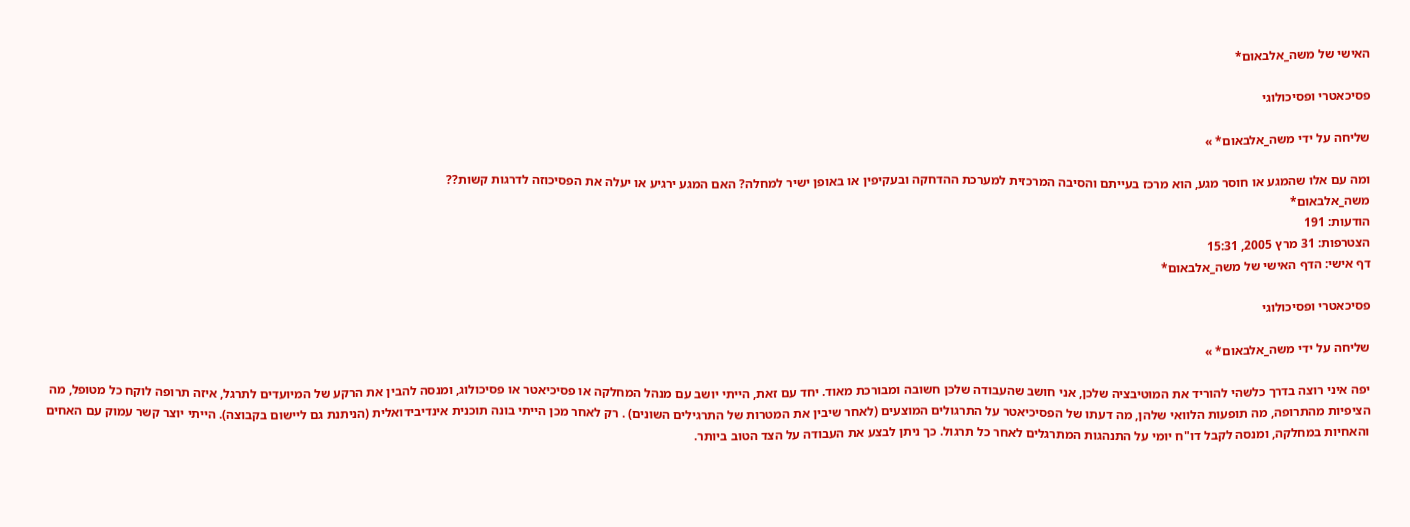האישי של משה_אלבאום*

פסיכאטרי ופסיכולוגי

שליחה על ידי משה_אלבאום* »

ומה עם אלו שהמגע או חוסר מגע, הוא מרכז בעייתם והסיבה המרכזית למערכת ההדחקה ובעקיפין או באופן ישיר למחלה? האם המגע ירגיע או יעלה את הפסיכוזה לדרגות קשות??
משה_אלבאום*
הודעות: 191
הצטרפות: 31 מרץ 2005, 15:31
דף אישי: הדף האישי של משה_אלבאום*

פסיכאטרי ופסיכולוגי

שליחה על ידי משה_אלבאום* »

יפה איני רוצה בדרך כלשהי להוריד את המוטיבציה שלכן, אני חושב שהעבודה שלכן חשובה ומבורכת מאוד. יחד עם זאת, הייתי יושב עם מנהל המחלקה או פסיכיאטר או פסיכולוג, ומנסה להבין את הרקע של המיועדים לתרגל, איזה תרופה לוקח כל מטופל, מה הציפיות מהתרופה, מה תופעות הלוואי שלהן, מה דעתו של הפסיכיאטר על התרגולים המוצעים (לאחר שיבין את המטרות של התרגילים השונים) . רק לאחר מכן הייתי בונה תוכנית אינדיבידואלית (הניתנת גם ליישום בקבוצה). הייתי יוצר קשר עמוק עם האחים והאחיות במחלקה, ומנסה לקבל דו"ח יומי על התנהגות המתרגלים לאחר כל תרגול. כך ניתן לבצע את העבודה על הצד הטוב ביותר.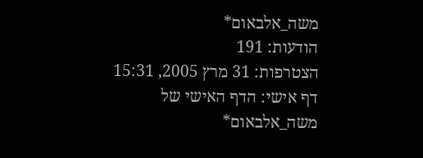משה_אלבאום*
הודעות: 191
הצטרפות: 31 מרץ 2005, 15:31
דף אישי: הדף האישי של משה_אלבאום*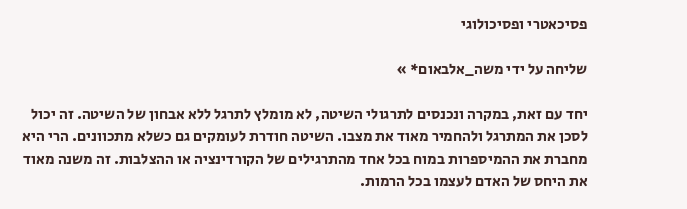פסיכאטרי ופסיכולוגי

שליחה על ידי משה_אלבאום* »

יחד עם זאת, במקרה ונכנסים לתרגולי השיטה, לא מומלץ לתרגל ללא אבחון של השיטה. זה יכול לסכן את המתרגל ולהחמיר מאוד את מצבו. השיטה חודרת לעומקים גם כשלא מתכוונים. הרי היא מחברת את ההמיספרות במוח בכל אחד מהתרגילים של הקורדינציה או ההצלבות. זה משנה מאוד את היחס של האדם לעצמו בכל הרמות.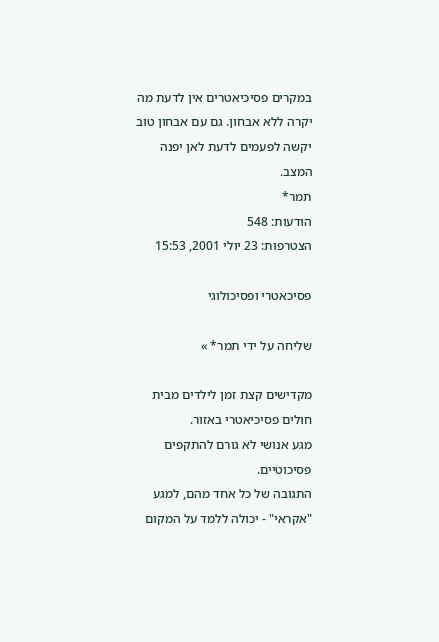במקרים פסיכיאטרים אין לדעת מה יקרה ללא אבחון. גם עם אבחון טוב יקשה לפעמים לדעת לאן יפנה המצב.
תמר*
הודעות: 548
הצטרפות: 23 יולי 2001, 15:53

פסיכאטרי ופסיכולוגי

שליחה על ידי תמר* »

מקדישים קצת זמן לילדים מבית חולים פסיכיאטרי באזור.
מגע אנושי לא גורם להתקפים פסיכוטיים.
התגובה של כל אחד מהם, למגע "אקראי" - יכולה ללמד על המקום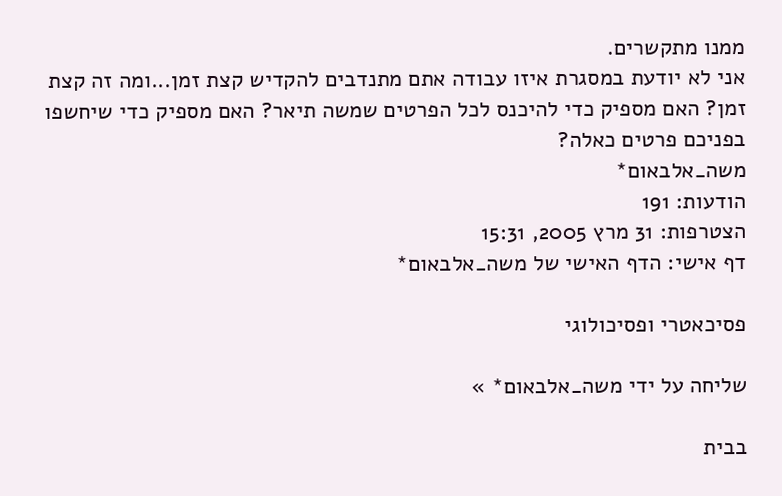ממנו מתקשרים.
אני לא יודעת במסגרת איזו עבודה אתם מתנדבים להקדיש קצת זמן...ומה זה קצת זמן? האם מספיק כדי להיכנס לכל הפרטים שמשה תיאר? האם מספיק כדי שיחשפו בפניכם פרטים כאלה?
משה_אלבאום*
הודעות: 191
הצטרפות: 31 מרץ 2005, 15:31
דף אישי: הדף האישי של משה_אלבאום*

פסיכאטרי ופסיכולוגי

שליחה על ידי משה_אלבאום* »

בבית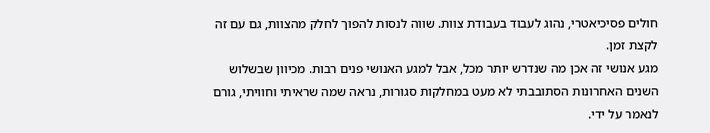חולים פסיכיאטרי, נהוג לעבוד בעבודת צוות. שווה לנסות להפוך לחלק מהצוות, גם עם זה לקצת זמן.
מגע אנושי זה אכן מה שנדרש יותר מכל, אבל למגע האנושי פנים רבות. מכיוון שבשלוש השנים האחרונות הסתובבתי לא מעט במחלקות סגורות, נראה שמה שראיתי וחוויתי, גורם לנאמר על ידי.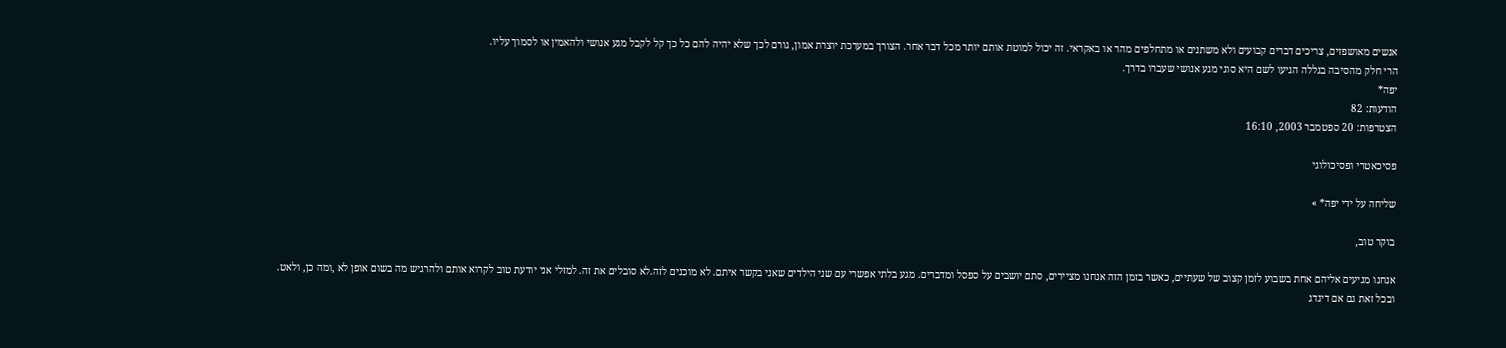אנשים מאושפזים, צריכים דברים קבועים ולא משתנים או מתחלפים מהר או באקראי. זה יכול למוטת אותם יותר מכל דבר אחר. הצורך במערכת יוצרת אמון, גורם לכך שלא יהיה להם כל כך קל לקבל מגע אנושי ולהאמין או לסמוך עליו.
הרי חלק מהסיבה בגללה הגיעו לשם היא סוגי מגע אנושי שעברו בדרך.
יפה*
הודעות: 82
הצטרפות: 20 ספטמבר 2003, 16:10

פסיכאטרי ופסיכולוגי

שליחה על ידי יפה* »

בוקר טוב,

אנחנו מגיעים אליהם אחת בשבוע לזמן קצוב של שעתיים, כאשר בזמן הזה אנחנו מציירים, סתם יושבים על ספסל ומדברים. מגע בלתי אפשרי עם שני הילדים שאני בקשר איתם. לא מוכנים לזה.לא סובלים את זה. למזלי אני יודעת טוב לקרוא אותם ולהרגיש מה בשום אופן לא ,ומה כן, ולאט.
ובכל זאת גם אם דיגדג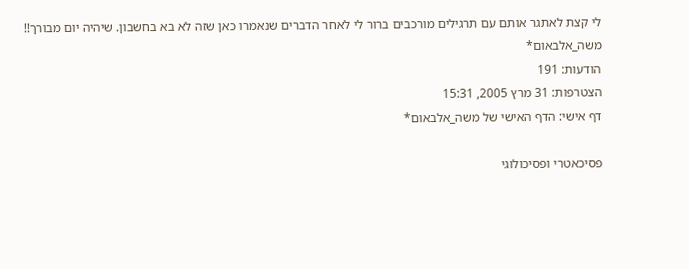לי קצת לאתגר אותם עם תרגילים מורכבים ברור לי לאחר הדברים שנאמרו כאן שזה לא בא בחשבון. שיהיה יום מבורך!!
משה_אלבאום*
הודעות: 191
הצטרפות: 31 מרץ 2005, 15:31
דף אישי: הדף האישי של משה_אלבאום*

פסיכאטרי ופסיכולוגי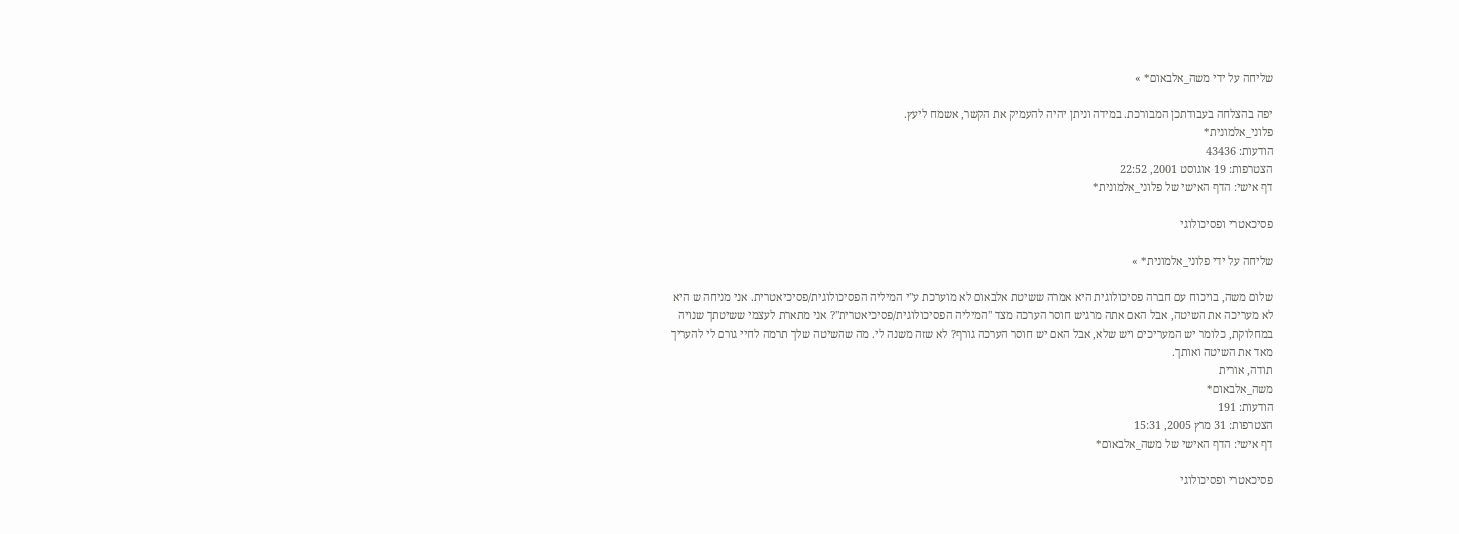שליחה על ידי משה_אלבאום* »

יפה בהצלחה בעבודתכן המבורכת. במידה וניתן יהיה להעמיק את הקשר, אשמח ליעץ.
פלוני_אלמונית*
הודעות: 43436
הצטרפות: 19 אוגוסט 2001, 22:52
דף אישי: הדף האישי של פלוני_אלמונית*

פסיכאטרי ופסיכולוגי

שליחה על ידי פלוני_אלמונית* »

שלום משה, בויכוח עם חברה פסיכולוגית היא אמרה ששיטת אלבאום לא מוערכת ע"י המיליה הפסיכולוגית/פסיכיאטרית. אני מניחה ש היא לא מעריכה את השיטה, אבל האם אתה מרגיש חוסר הערכה מצד "המיליה הפסיכולוגית/פסיכיאטרית"? אני מתארת לעצמי ששיטתך שנויה במחלוקת, כלומר יש המעריכים ויש שלא, אבל האם יש חוסר הערכה גורף? לא שזה משנה לי. מה שהשיטה שלך תרמה לחיי גורם לי להעריך מאד את השיטה ואותך.
תודה, אורית
משה_אלבאום*
הודעות: 191
הצטרפות: 31 מרץ 2005, 15:31
דף אישי: הדף האישי של משה_אלבאום*

פסיכאטרי ופסיכולוגי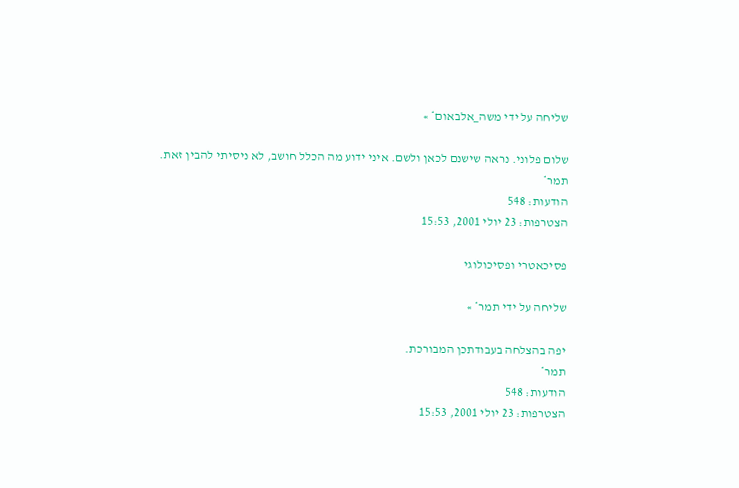שליחה על ידי משה_אלבאום* »

שלום פלוני. נראה שישנם לכאן ולשם. איני ידוע מה הכלל חושב, לא ניסיתי להבין זאת.
תמר*
הודעות: 548
הצטרפות: 23 יולי 2001, 15:53

פסיכאטרי ופסיכולוגי

שליחה על ידי תמר* »

יפה בהצלחה בעבודתכן המבורכת.
תמר*
הודעות: 548
הצטרפות: 23 יולי 2001, 15:53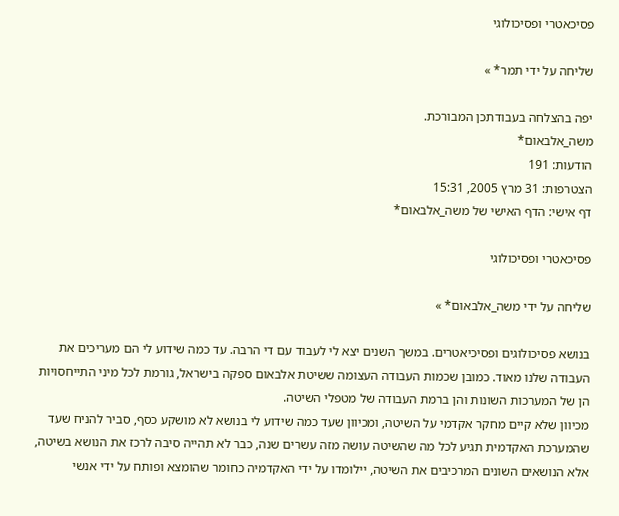פסיכאטרי ופסיכולוגי

שליחה על ידי תמר* »

יפה בהצלחה בעבודתכן המבורכת.
משה_אלבאום*
הודעות: 191
הצטרפות: 31 מרץ 2005, 15:31
דף אישי: הדף האישי של משה_אלבאום*

פסיכאטרי ופסיכולוגי

שליחה על ידי משה_אלבאום* »

בנושא פסיכולוגים ופסיכיאטרים. במשך השנים יצא לי לעבוד עם די הרבה. עד כמה שידוע לי הם מעריכים את העבודה שלנו מאוד. כמובן שכמות העבודה העצומה ששיטת אלבאום ספקה בישראל, גורמת לכל מיני התייחסויות הן של המערכות השונות והן ברמת העבודה של מטפלי השיטה.
מכיוון שלא קיים מחקר אקדמי על השיטה, ומכיוון שעד כמה שידוע לי בנושא לא מושקע כסף, סביר להניח שעד שהמערכת האקדמית תגיע לכל מה שהשיטה עושה מזה עשרים שנה, כבר לא תהייה סיבה לרכז את הנושא בשיטה, אלא הנושאים השונים המרכיבים את השיטה, יילומדו על ידי האקדמיה כחומר שהומצא ופותח על ידי אנשי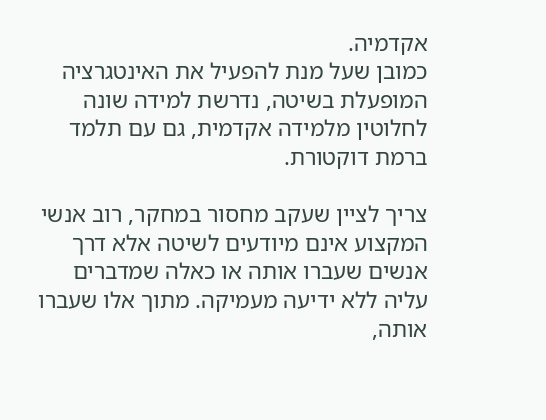אקדמיה.
כמובן שעל מנת להפעיל את האינטגרציה המופעלת בשיטה, נדרשת למידה שונה לחלוטין מלמידה אקדמית, גם עם תלמד ברמת דוקטורת.

צריך לציין שעקב מחסור במחקר, רוב אנשי המקצוע אינם מיודעים לשיטה אלא דרך אנשים שעברו אותה או כאלה שמדברים עליה ללא ידיעה מעמיקה. מתוך אלו שעברו אותה,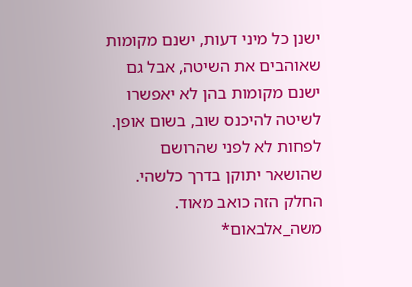ישנן כל מיני דעות, ישנם מקומות שאוהבים את השיטה, אבל גם ישנם מקומות בהן לא יאפשרו לשיטה להיכנס שוב, בשום אופן. לפחות לא לפני שהרושם שהושאר יתוקן בדרך כלשהי. החלק הזה כואב מאוד.
משה_אלבאום*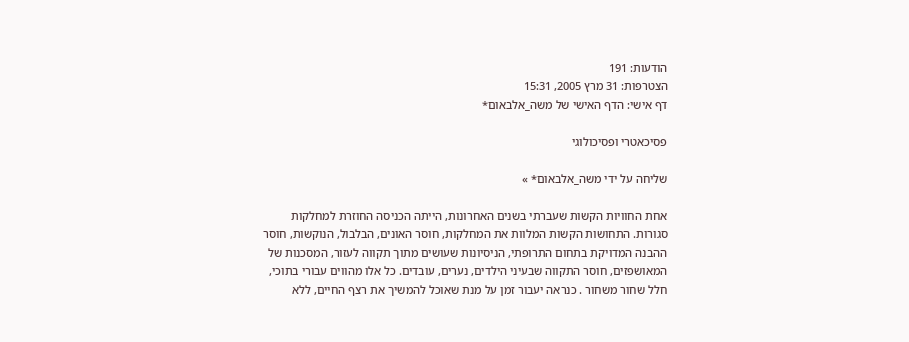הודעות: 191
הצטרפות: 31 מרץ 2005, 15:31
דף אישי: הדף האישי של משה_אלבאום*

פסיכאטרי ופסיכולוגי

שליחה על ידי משה_אלבאום* »

אחת החוויות הקשות שעברתי בשנים האחרונות, הייתה הכניסה החוזרת למחלקות סגורות. התחושות הקשות המלוות את המחלקות, חוסר האונים, הבלבול, הנוקשות, חוסר ההבנה המדויקת בתחום התרופתי, הניסיונות שעושים מתוך תקווה לעזור, המסכנות של המאושפזים, חוסר התקווה שבעיני הילדים, נערים, עובדים. כל אלו מהווים עבורי בתוכי, חלל שחור משחור . כנראה יעבור זמן על מנת שאוכל להמשיך את רצף החיים, ללא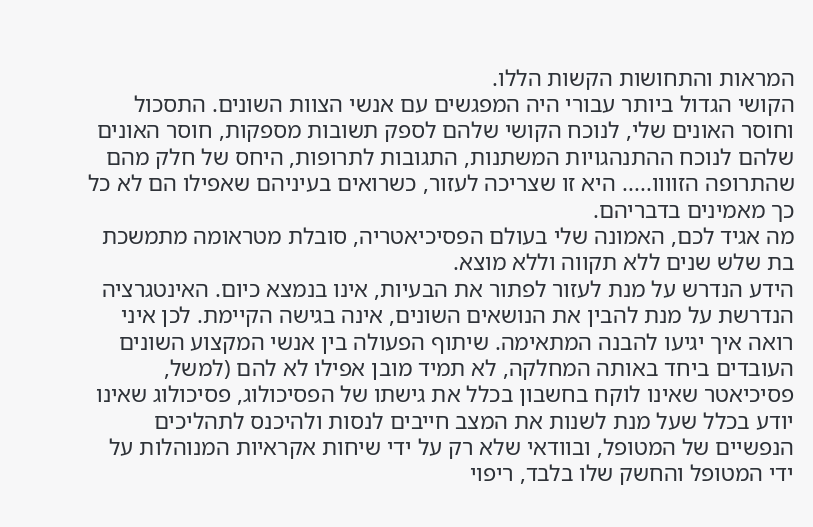המראות והתחושות הקשות הללו.
הקושי הגדול ביותר עבורי היה המפגשים עם אנשי הצוות השונים. התסכול וחוסר האונים שלי, לנוכח הקושי שלהם לספק תשובות מספקות, חוסר האונים שלהם לנוכח ההתנהגויות המשתנות, התגובות לתרופות, היחס של חלק מהם שהתרופה הזוווו..... היא זו שצריכה לעזור, כשרואים בעיניהם שאפילו הם לא כל כך מאמינים בדבריהם.
מה אגיד לכם, האמונה שלי בעולם הפסיכיאטריה, סובלת מטראומה מתמשכת בת שלש שנים ללא תקווה וללא מוצא.
הידע הנדרש על מנת לעזור לפתור את הבעיות, אינו בנמצא כיום. האינטגרציה הנדרשת על מנת להבין את הנושאים השונים, אינה בגישה הקיימת. לכן איני רואה איך יגיעו להבנה המתאימה. שיתוף הפעולה בין אנשי המקצוע השונים העובדים ביחד באותה המחלקה, לא תמיד מובן אפילו לא להם (למשל, פסיכיאטר שאינו לוקח בחשבון בכלל את גישתו של הפסיכולוג, פסיכולוג שאינו יודע בכלל שעל מנת לשנות את המצב חייבים לנסות ולהיכנס לתהליכים הנפשיים של המטופל, ובוודאי שלא רק על ידי שיחות אקראיות המנוהלות על ידי המטופל והחשק שלו בלבד, ריפוי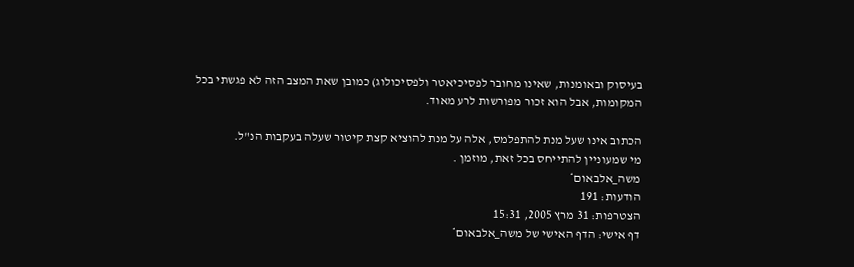בעיסוק ובאומנות, שאינו מחובר לפסיכיאטר ולפסיכולוג) כמובן שאת המצב הזה לא פגשתי בכל המקומות, אבל הוא זכור מפורשות לרע מאוד.

הכתוב אינו שעל מנת להתפלמס, אלה על מנת להוציא קצת קיטור שעלה בעקבות הנ"ל.
מי שמעוניין להתייחס בכל זאת, מוזמן .
משה_אלבאום*
הודעות: 191
הצטרפות: 31 מרץ 2005, 15:31
דף אישי: הדף האישי של משה_אלבאום*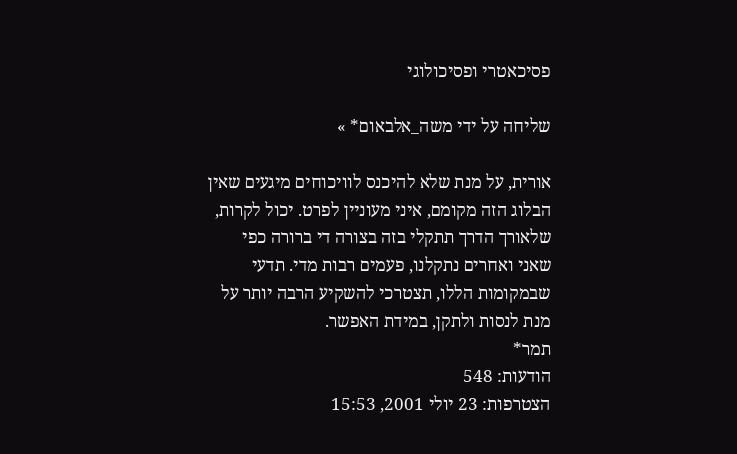פסיכאטרי ופסיכולוגי

שליחה על ידי משה_אלבאום* »

אורית, על מנת שלא להיכנס לוויכוחים מיגעים שאין הבלוג הזה מקומם, איני מעוניין לפרט. יכול לקרות, שלאורך הדרך תתקלי בזה בצורה די ברורה כפי שאני ואחרים נתקלנו, פעמים רבות מדי. תדעי שבמקומות הללו, תצטרכי להשקיע הרבה יותר על מנת לנסות ולתקן, במידת האפשר.
תמר*
הודעות: 548
הצטרפות: 23 יולי 2001, 15:53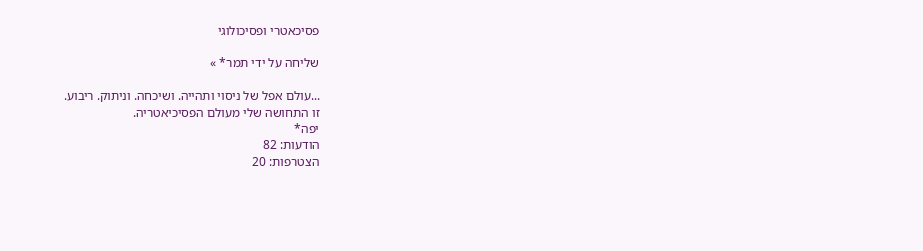פסיכאטרי ופסיכולוגי

שליחה על ידי תמר* »

...עולם אפל של ניסוי ותהייה. ושיכחה. וניתוק. ריבוע.
זו התחושה שלי מעולם הפסיכיאטריה.
יפה*
הודעות: 82
הצטרפות: 20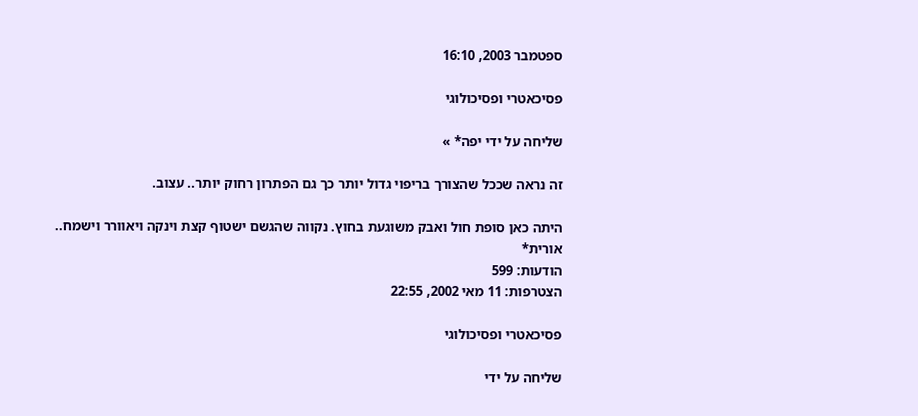ספטמבר 2003, 16:10

פסיכאטרי ופסיכולוגי

שליחה על ידי יפה* »

זה נראה שככל שהצורך בריפוי גדול יותר כך גם הפתרון רחוק יותר.. עצוב.

היתה כאן סופת חול ואבק משוגעת בחוץ. נקווה שהגשם ישטוף קצת וינקה ויאוורר וישמח..
אורית*
הודעות: 599
הצטרפות: 11 מאי 2002, 22:55

פסיכאטרי ופסיכולוגי

שליחה על ידי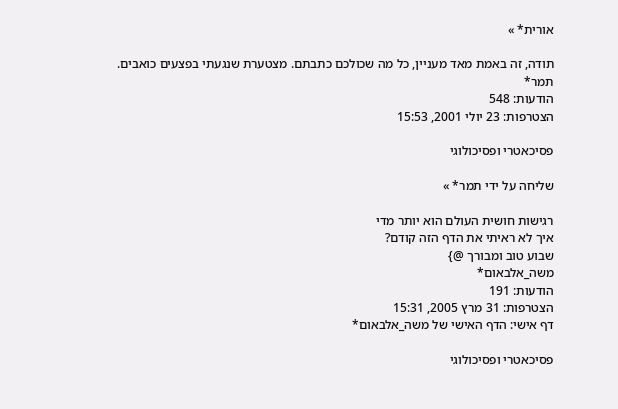אורית* »

תודה, זה באמת מאד מעניין, כל מה שכולכם כתבתם. מצטערת שנגעתי בפצעים כואבים.
תמר*
הודעות: 548
הצטרפות: 23 יולי 2001, 15:53

פסיכאטרי ופסיכולוגי

שליחה על ידי תמר* »

רגישות חושית העולם הוא יותר מדי
איך לא ראיתי את הדף הזה קודם?
שבוע טוב ומבורך @}
משה_אלבאום*
הודעות: 191
הצטרפות: 31 מרץ 2005, 15:31
דף אישי: הדף האישי של משה_אלבאום*

פסיכאטרי ופסיכולוגי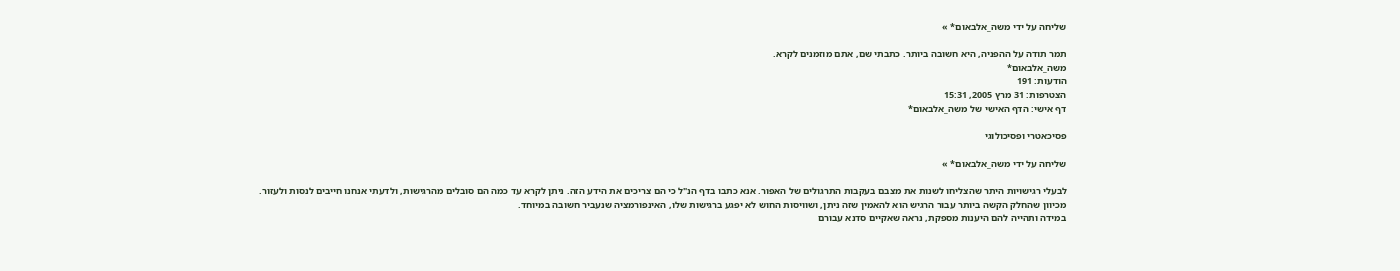שליחה על ידי משה_אלבאום* »

תמר תודה על ההפניה, היא חשובה ביותר. כתבתי שם, אתם מוזמנים לקרא.
משה_אלבאום*
הודעות: 191
הצטרפות: 31 מרץ 2005, 15:31
דף אישי: הדף האישי של משה_אלבאום*

פסיכאטרי ופסיכולוגי

שליחה על ידי משה_אלבאום* »

לבעלי רגישויות היתר שהצליחו לשנות את מצבם בעקבות התרגולים של האפור. אנא כתבו בדף הנ"ל כי הם צריכים את הידע הזה. ניתן לקרא עד כמה הם סובלים מהרגישות, ולדעתי אנחנו חייבים לנסות ולעזור.
מכיוון שהחלק הקשה ביותר עבור הרגיש הוא להאמין שזה ניתן, ושוויסות החוש לא יפגע ברגישות שלו, האינפורמציה שנעביר חשובה במיוחד.
במידה ותהייה להם היענות מספקת, נראה שאקיים סדנא עבורם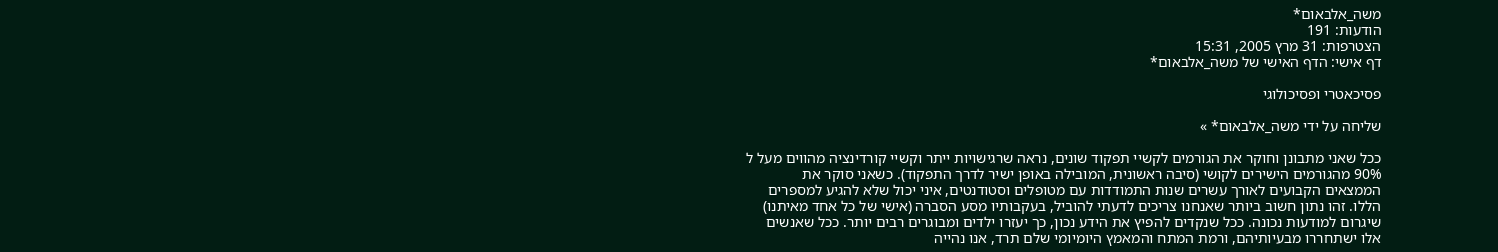משה_אלבאום*
הודעות: 191
הצטרפות: 31 מרץ 2005, 15:31
דף אישי: הדף האישי של משה_אלבאום*

פסיכאטרי ופסיכולוגי

שליחה על ידי משה_אלבאום* »

ככל שאני מתבונן וחוקר את הגורמים לקשיי תפקוד שונים, נראה שרגישויות ייתר וקשיי קורדינציה מהווים מעל ל 90% מהגורמים הישירים לקושי (סיבה ראשונית, המובילה באופן ישיר לדרך התפקוד). כשאני סוקר את הממצאים הקבועים לאורך עשרים שנות התמודדות עם מטופלים וסטודנטים, איני יכול שלא להגיע למספרים הללו. זהו נתון חשוב ביותר שאנחנו צריכים לדעתי להוביל, בעקבותיו מסע הסברה (אישי של כל אחד מאיתנו) שיגרום למודעות נכונה. ככל שנקדים להפיץ את הידע נכון, כך יעזרו ילדים ומבוגרים רבים יותר. ככל שאנשים אלו ישתחררו מבעיותיהם, ורמת המתח והמאמץ היומיומי שלם תרד, אנו נהייה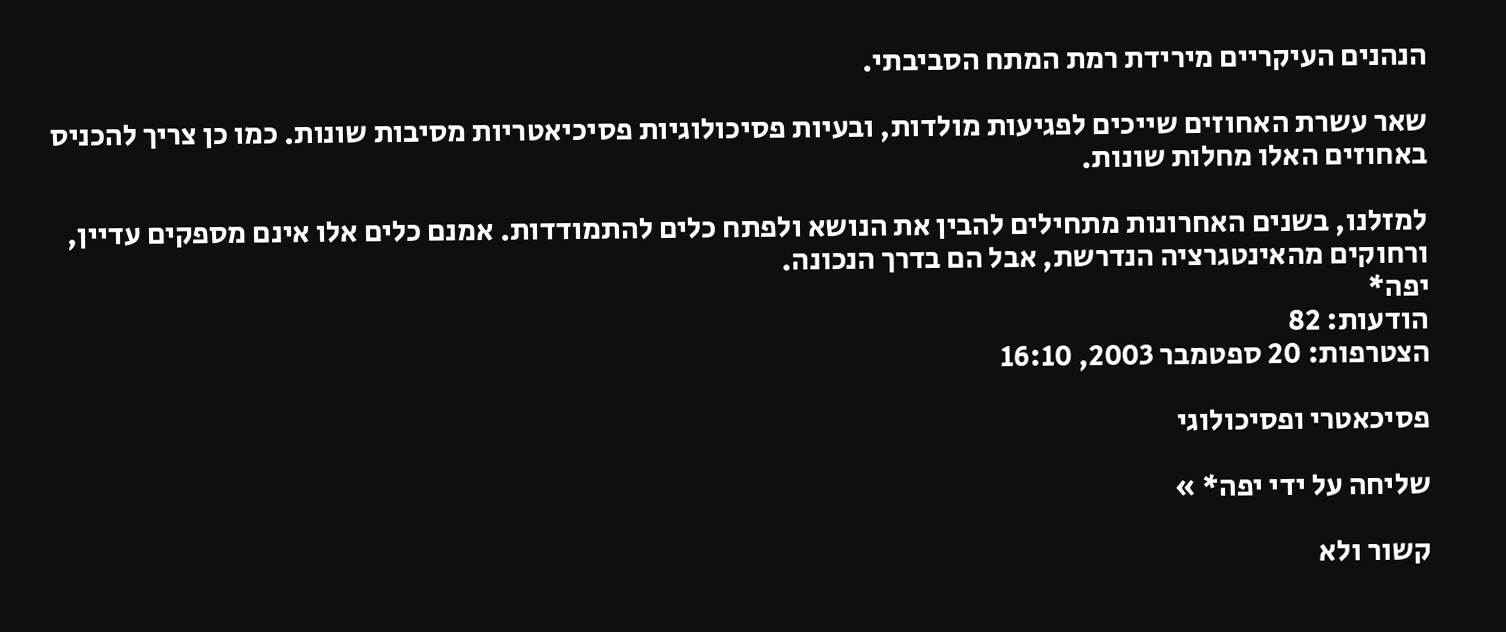הנהנים העיקריים מירידת רמת המתח הסביבתי.

שאר עשרת האחוזים שייכים לפגיעות מולדות, ובעיות פסיכולוגיות פסיכיאטריות מסיבות שונות. כמו כן צריך להכניס באחוזים האלו מחלות שונות.

למזלנו, בשנים האחרונות מתחילים להבין את הנושא ולפתח כלים להתמודדות. אמנם כלים אלו אינם מספקים עדיין, ורחוקים מהאינטגרציה הנדרשת, אבל הם בדרך הנכונה.
יפה*
הודעות: 82
הצטרפות: 20 ספטמבר 2003, 16:10

פסיכאטרי ופסיכולוגי

שליחה על ידי יפה* »

קשור ולא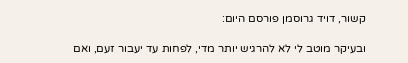קשור, דויד גרוסמן פורסם היום:

ובעיקר מוטב לי לא להרגיש יותר מדי, לפחות עד יעבור זעם, ואם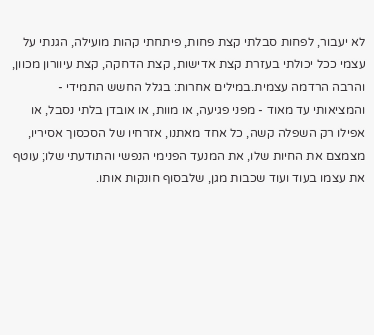לא יעבור, לפחות סבלתי קצת פחות, פיתחתי קהות מועילה, הגנתי על עצמי ככל יכולתי בעזרת קצת אדישות, קצת הדחקה, קצת עיוורון מכוון, והרבה הרדמה עצמית.במילים אחרות: בגלל החשש התמידי - והמציאותי עד מאוד - מפני פגיעה, או מוות, או אובדן בלתי נסבל, או אפילו רק השפלה קשה, כל אחד מאתנו, אזרחיו של הסכסוך אסיריו, מצמצם את החיות שלו, את המנעד הפנימי הנפשי והתודעתי שלו; עוטף את עצמו בעוד ועוד שכבות מגן, שלבסוף חונקות אותו.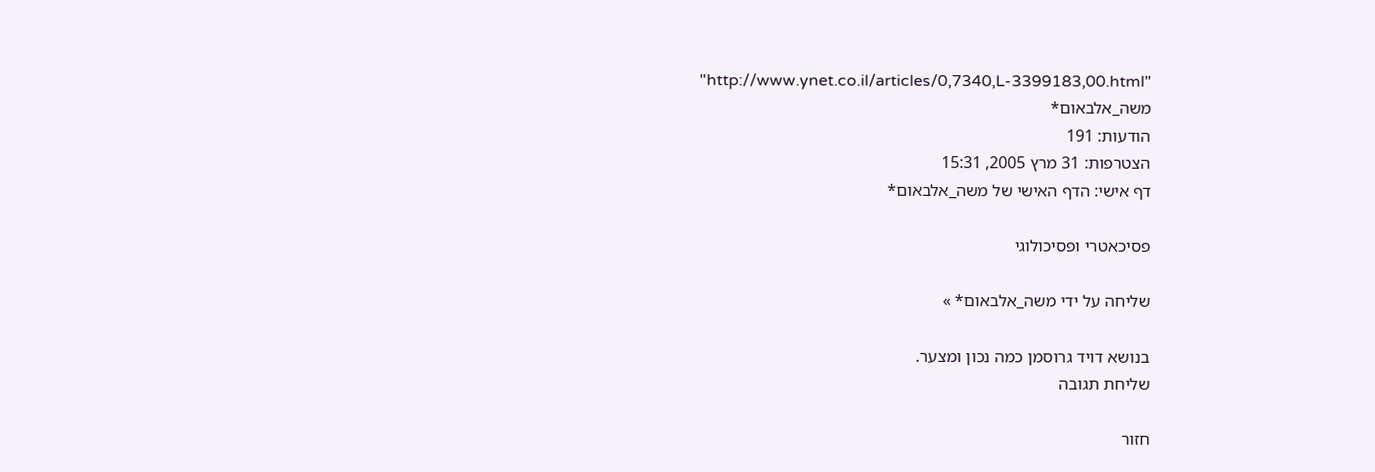"http://www.ynet.co.il/articles/0,7340,L-3399183,00.html"
משה_אלבאום*
הודעות: 191
הצטרפות: 31 מרץ 2005, 15:31
דף אישי: הדף האישי של משה_אלבאום*

פסיכאטרי ופסיכולוגי

שליחה על ידי משה_אלבאום* »

בנושא דויד גרוסמן כמה נכון ומצער.
שליחת תגובה

חזור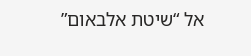אל “שיטת אלבאום”